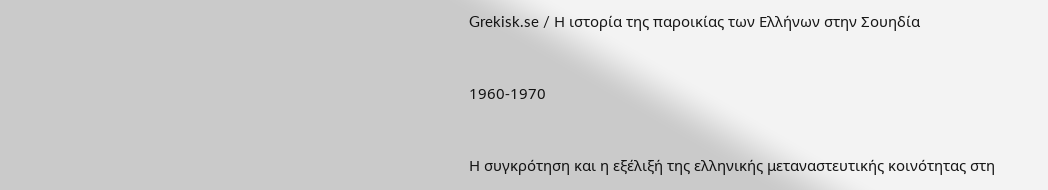Grekisk.se / Η ιστορία της παροικίας των Ελλήνων στην Σουηδία


1960-1970


Η συγκρότηση και η εξέλιξή της ελληνικής μεταναστευτικής κοινότητας στη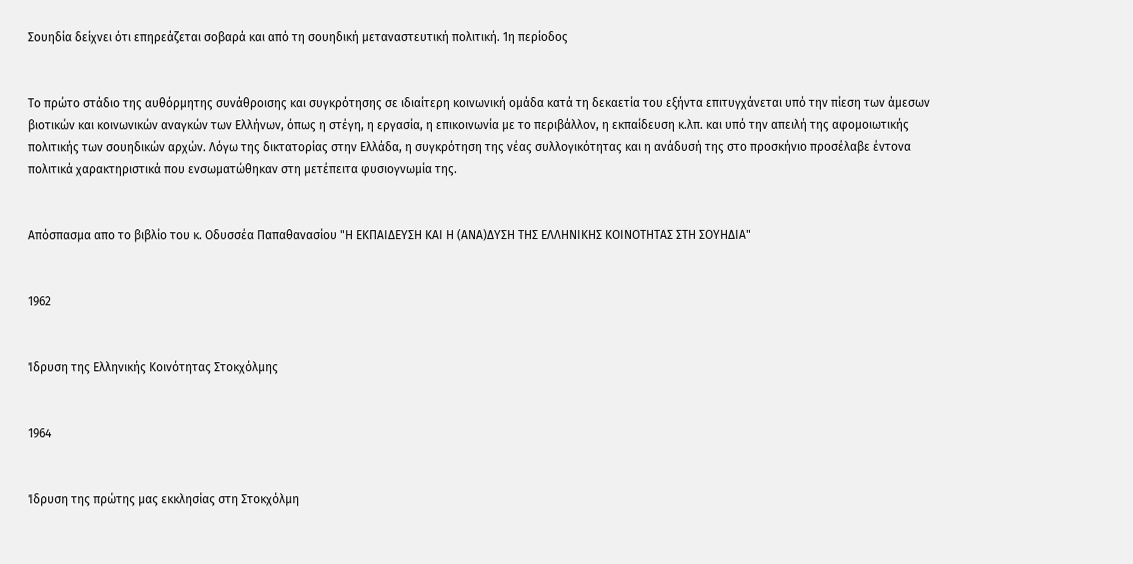Σουηδία δείχνει ότι επηρεάζεται σοβαρά και από τη σουηδική μεταναστευτική πολιτική. 1η περίοδος


Το πρώτο στάδιο της αυθόρμητης συνάθροισης και συγκρότησης σε ιδιαίτερη κοινωνική ομάδα κατά τη δεκαετία του εξήντα επιτυγχάνεται υπό την πίεση των άμεσων βιοτικών και κοινωνικών αναγκών των Ελλήνων, όπως η στέγη, η εργασία, η επικοινωνία με το περιβάλλον, η εκπαίδευση κ.λπ. και υπό την απειλή της αφομοιωτικής πολιτικής των σουηδικών αρχών. Λόγω της δικτατορίας στην Ελλάδα, η συγκρότηση της νέας συλλογικότητας και η ανάδυσή της στο προσκήνιο προσέλαβε έντονα πολιτικά χαρακτηριστικά που ενσωματώθηκαν στη μετέπειτα φυσιογνωμία της.


Απόσπασμα απο το βιβλίο του κ. Οδυσσέα Παπαθανασίου "Η ΕΚΠΑΙΔΕΥΣΗ ΚΑΙ Η (ΑΝΑ)ΔΥΣΗ ΤΗΣ ΕΛΛΗΝΙΚΗΣ ΚΟΙΝΟΤΗΤΑΣ ΣΤΗ ΣΟΥΗΔΙΑ"


1962


Ίδρυση της Ελληνικής Κοινότητας Στοκχόλμης


1964


Ίδρυση της πρώτης μας εκκλησίας στη Στοκχόλμη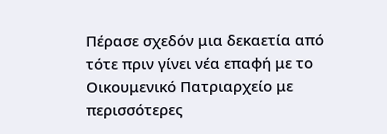Πέρασε σχεδόν μια δεκαετία από τότε πριν γίνει νέα επαφή με το Οικουμενικό Πατριαρχείο με περισσότερες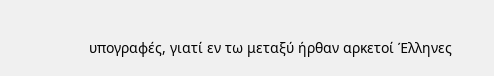υπογραφές, γιατί εν τω μεταξύ ήρθαν αρκετοί Έλληνες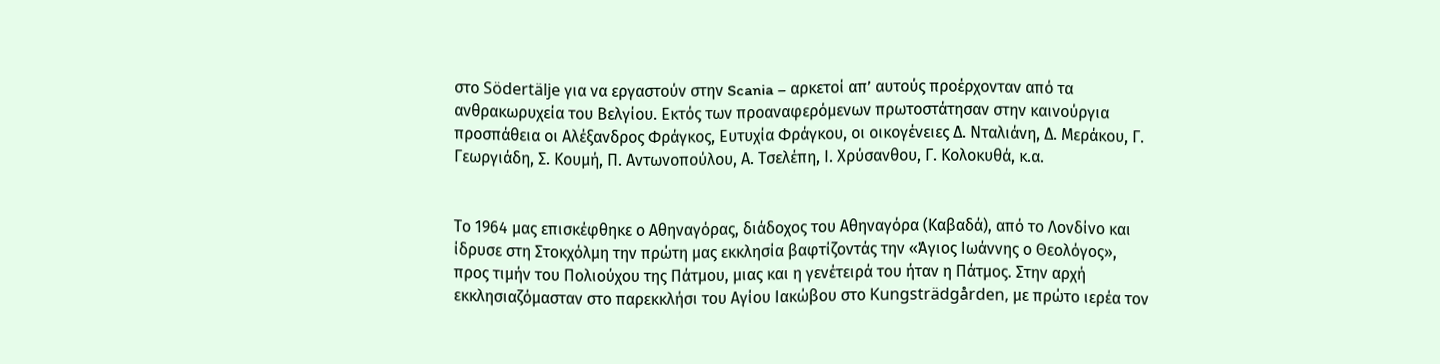στο Södertälje για να εργαστούν στην Scania – αρκετοί απ’ αυτούς προέρχονταν από τα ανθρακωρυχεία του Βελγίου. Εκτός των προαναφερόμενων πρωτοστάτησαν στην καινούργια προσπάθεια οι Αλέξανδρος Φράγκος, Ευτυχία Φράγκου, οι οικογένειες Δ. Νταλιάνη, Δ. Μεράκου, Γ. Γεωργιάδη, Σ. Κουμή, Π. Αντωνοπούλου, Α. Τσελέπη, Ι. Χρύσανθου, Γ. Κολοκυθά, κ.α.


Το 1964 μας επισκέφθηκε ο Αθηναγόρας, διάδοχος του Αθηναγόρα (Καβαδά), από το Λονδίνο και ίδρυσε στη Στοκχόλμη την πρώτη μας εκκλησία βαφτίζοντάς την «Άγιος Ιωάννης ο Θεολόγος», προς τιμήν του Πολιούχου της Πάτμου, μιας και η γενέτειρά του ήταν η Πάτμος. Στην αρχή εκκλησιαζόμασταν στο παρεκκλήσι του Αγίου Ιακώβου στο Kungsträdgården, με πρώτο ιερέα τον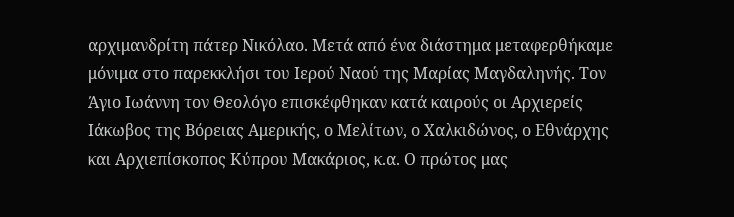αρχιμανδρίτη πάτερ Νικόλαο. Μετά από ένα διάστημα μεταφερθήκαμε μόνιμα στο παρεκκλήσι του Ιερού Ναού της Μαρίας Μαγδαληνής. Τον Άγιο Ιωάννη τον Θεολόγο επισκέφθηκαν κατά καιρούς οι Αρχιερείς Ιάκωβος της Βόρειας Αμερικής, ο Μελίτων, ο Χαλκιδώνος, ο Εθνάρχης και Αρχιεπίσκοπος Κύπρου Μακάριος, κ.α. Ο πρώτος μας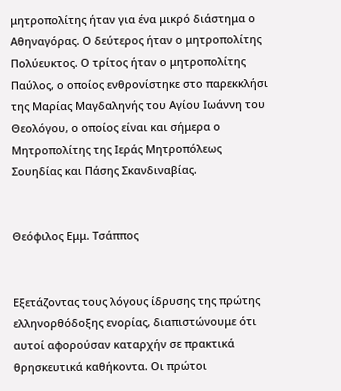μητροπολίτης ήταν για ένα μικρό διάστημα ο Αθηναγόρας. Ο δεύτερος ήταν ο μητροπολίτης Πολύευκτος. Ο τρίτος ήταν ο μητροπολίτης Παύλος, ο οποίος ενθρονίστηκε στο παρεκκλήσι της Μαρίας Μαγδαληνής του Αγίου Ιωάννη του Θεολόγου, ο οποίος είναι και σήμερα ο Μητροπολίτης της Ιεράς Μητροπόλεως Σουηδίας και Πάσης Σκανδιναβίας.


Θεόφιλος Εμμ. Τσάππος


Εξετάζοντας τους λόγους ίδρυσης της πρώτης ελληνορθόδοξης ενορίας, διαπιστώνουμε ότι αυτοί αφορούσαν καταρχήν σε πρακτικά θρησκευτικά καθήκοντα. Οι πρώτοι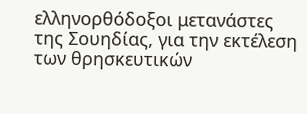ελληνορθόδοξοι μετανάστες της Σουηδίας, για την εκτέλεση των θρησκευτικών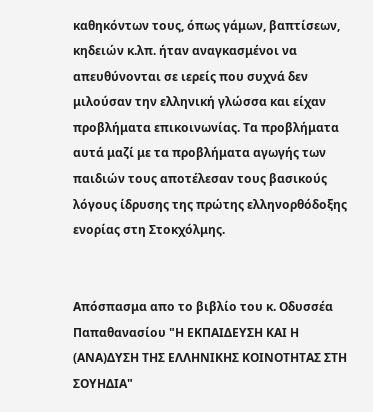καθηκόντων τους, όπως γάμων, βαπτίσεων, κηδειών κ.λπ. ήταν αναγκασμένοι να απευθύνονται σε ιερείς που συχνά δεν μιλούσαν την ελληνική γλώσσα και είχαν προβλήματα επικοινωνίας. Τα προβλήματα αυτά μαζί με τα προβλήματα αγωγής των παιδιών τους αποτέλεσαν τους βασικούς λόγους ίδρυσης της πρώτης ελληνορθόδοξης ενορίας στη Στοκχόλμης.


Απόσπασμα απο το βιβλίο του κ. Οδυσσέα Παπαθανασίου "Η ΕΚΠΑΙΔΕΥΣΗ ΚΑΙ Η (ΑΝΑ)ΔΥΣΗ ΤΗΣ ΕΛΛΗΝΙΚΗΣ ΚΟΙΝΟΤΗΤΑΣ ΣΤΗ ΣΟΥΗΔΙΑ"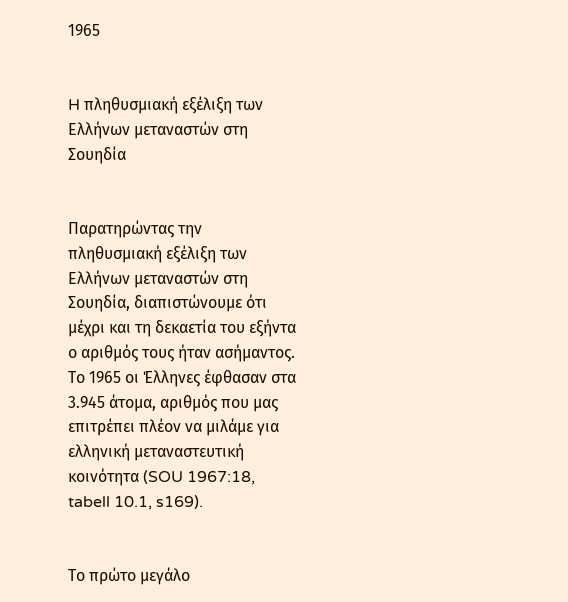1965


H πληθυσμιακή εξέλιξη των Ελλήνων μεταναστών στη Σουηδία


Παρατηρώντας την πληθυσμιακή εξέλιξη των Ελλήνων μεταναστών στη Σουηδία, διαπιστώνουμε ότι μέχρι και τη δεκαετία του εξήντα ο αριθμός τους ήταν ασήμαντος. Το 1965 οι Έλληνες έφθασαν στα 3.945 άτομα, αριθμός που μας επιτρέπει πλέον να μιλάμε για ελληνική μεταναστευτική κοινότητα (SOU 1967:18, tabell 10.1, s169).


Το πρώτο μεγάλο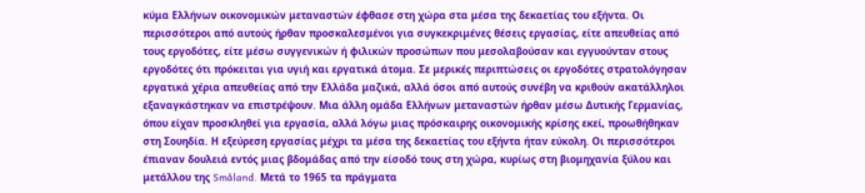κύμα Ελλήνων οικονομικών μεταναστών έφθασε στη χώρα στα μέσα της δεκαετίας του εξήντα. Οι περισσότεροι από αυτούς ήρθαν προσκαλεσμένοι για συγκεκριμένες θέσεις εργασίας, είτε απευθείας από τους εργοδότες, είτε μέσω συγγενικών ή φιλικών προσώπων που μεσολαβούσαν και εγγυούνταν στους εργοδότες ότι πρόκειται για υγιή και εργατικά άτομα. Σε μερικές περιπτώσεις οι εργοδότες στρατολόγησαν εργατικά χέρια απευθείας από την Ελλάδα μαζικά, αλλά όσοι από αυτούς συνέβη να κριθούν ακατάλληλοι εξαναγκάστηκαν να επιστρέψουν. Μια άλλη ομάδα Ελλήνων μεταναστών ήρθαν μέσω Δυτικής Γερμανίας, όπου είχαν προσκληθεί για εργασία, αλλά λόγω μιας πρόσκαιρης οικονομικής κρίσης εκεί, προωθήθηκαν στη Σουηδία. Η εξεύρεση εργασίας μέχρι τα μέσα της δεκαετίας του εξήντα ήταν εύκολη. Οι περισσότεροι έπιαναν δουλειά εντός μιας βδομάδας από την είσοδό τους στη χώρα, κυρίως στη βιομηχανία ξύλου και μετάλλου της Småland. Μετά το 1965 τα πράγματα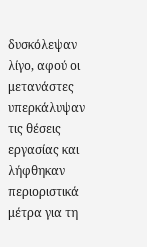δυσκόλεψαν λίγο, αφού οι μετανάστες υπερκάλυψαν τις θέσεις εργασίας και λήφθηκαν περιοριστικά μέτρα για τη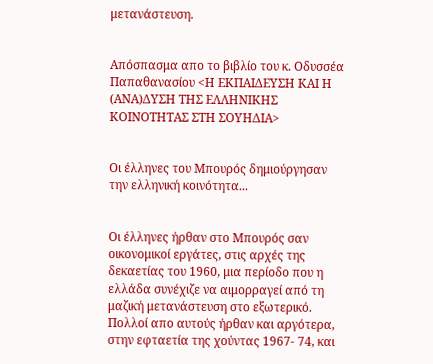μετανάστευση.


Απόσπασμα απο το βιβλίο του κ. Οδυσσέα Παπαθανασίου <Η ΕΚΠΑΙΔΕΥΣΗ ΚΑΙ Η (ΑΝΑ)ΔΥΣΗ ΤΗΣ ΕΛΛΗΝΙΚΗΣ ΚΟΙΝΟΤΗΤΑΣ ΣΤΗ ΣΟΥΗΔΙΑ>


Οι έλληνες του Μπουρός δημιούργησαν την ελληνική κοινότητα...


Οι έλληνες ήρθαν στο Μπουρός σαν οικονομικοί εργάτες, στις αρχές της δεκαετίας του 1960, μια περίοδο που η ελλάδα συνέχιζε να αιμορραγεί από τη μαζική μετανάστευση στο εξωτερικό. Πολλοί απο αυτούς ήρθαν και αργότερα, στην εφταετία της χούντας 1967- 74, και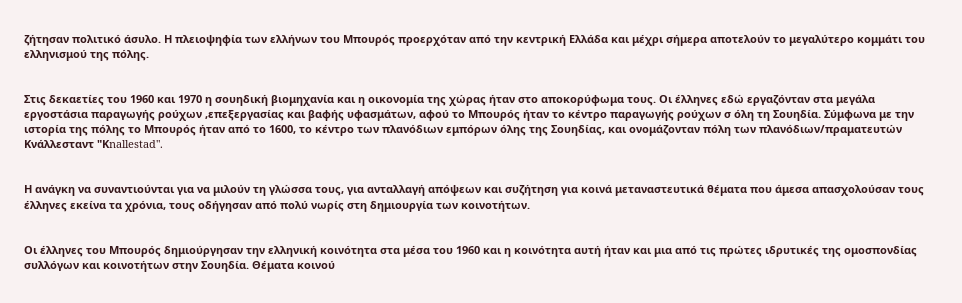ζήτησαν πολιτικό άσυλο. Η πλειοψηφία των ελλήνων του Μπουρός προερχόταν από την κεντρική Ελλάδα και μέχρι σήμερα αποτελούν το μεγαλύτερο κομμάτι του ελληνισμού της πόλης.


Στις δεκαετίες του 1960 και 1970 η σουηδική βιομηχανία και η οικονομία της χώρας ήταν στο αποκορύφωμα τους. Οι έλληνες εδώ εργαζόνταν στα μεγάλα εργοστάσια παραγωγής ρούχων ,επεξεργασίας και βαφής υφασμάτων, αφού το Μπουρός ήταν το κέντρο παραγωγής ρούχων σ όλη τη Σουηδία. Σύμφωνα με την ιστορία της πόλης το Μπουρός ήταν από το 1600, το κέντρο των πλανόδιων εμπόρων όλης της Σουηδίας, και ονομάζονταν πόλη των πλανόδιων/πραματευτών Κνάλλεσταντ "Κnallestad".


Η ανάγκη να συναντιούνται για να μιλούν τη γλώσσα τους, για ανταλλαγή απόψεων και συζήτηση για κοινά μεταναστευτικά θέματα που άμεσα απασχολούσαν τους έλληνες εκείνα τα χρόνια, τους οδήγησαν από πολύ νωρίς στη δημιουργία των κοινοτήτων.


Οι έλληνες του Μπουρός δημιούργησαν την ελληνική κοινότητα στα μέσα του 1960 και η κοινότητα αυτή ήταν και μια από τις πρώτες ιδρυτικές της ομοσπονδίας συλλόγων και κοινοτήτων στην Σουηδία. Θέματα κοινού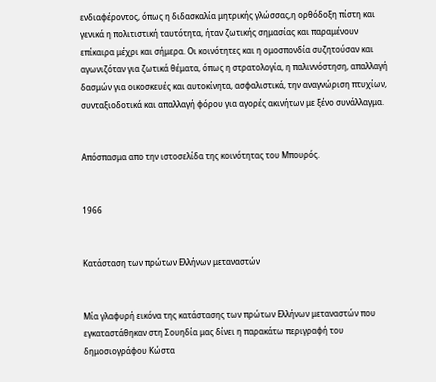ενδιαφέροντος, όπως η διδασκαλία μητρικής γλώσσας,η ορθόδοξη πίστη και γενικά η πολιτιστική ταυτότητα, ήταν ζωτικής σημασίας και παραμένουν επίκαιρα μέχρι και σήμερα. Οι κοινότητες και η ομοσπονδία συζητούσαν και αγωνιζόταν για ζωτικά θέματα, όπως η στρατολογία, η παλιννόστηση, απαλλαγή δασμών για οικοσκευές και αυτοκίνητα, ασφαλιστικά, την αναγνώριση πτυχίων, συνταξιοδοτικά και απαλλαγή φόρου για αγορές ακινήτων με ξένο συνάλλαγμα.


Απόσπασμα απο την ιστοσελίδα της κοινότητας του Μπουρός.


1966


Kατάσταση των πρώτων Ελλήνων μεταναστών


Μία γλαφυρή εικόνα της κατάστασης των πρώτων Ελλήνων μεταναστών που εγκαταστάθηκαν στη Σουηδία μας δίνει η παρακάτω περιγραφή του δημοσιογράφου Κώστα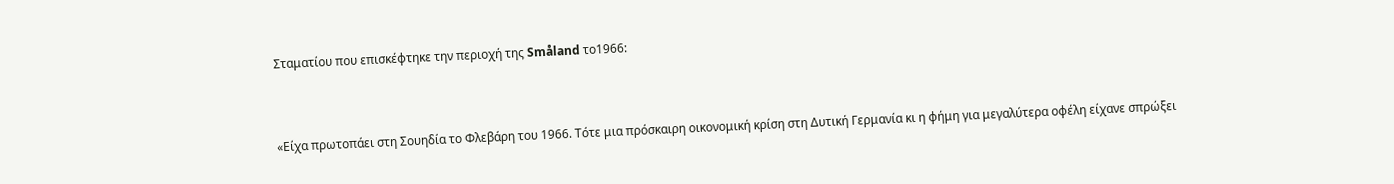Σταματίου που επισκέφτηκε την περιοχή της Småland το1966:


«Είχα πρωτοπάει στη Σουηδία το Φλεβάρη του 1966. Τότε μια πρόσκαιρη οικονομική κρίση στη Δυτική Γερμανία κι η φήμη για μεγαλύτερα οφέλη είχανε σπρώξει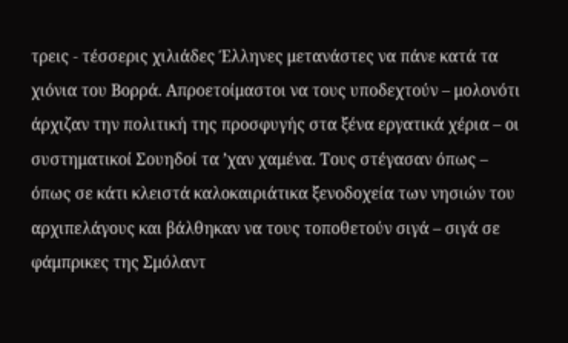τρεις - τέσσερις χιλιάδες Έλληνες μετανάστες να πάνε κατά τα χιόνια του Βορρά. Απροετοίμαστοι να τους υποδεχτούν – μολονότι άρχιζαν την πολιτική της προσφυγής στα ξένα εργατικά χέρια – οι συστηματικοί Σουηδοί τα ’χαν χαμένα. Τους στέγασαν όπως – όπως σε κάτι κλειστά καλοκαιριάτικα ξενοδοχεία των νησιών του αρχιπελάγους και βάλθηκαν να τους τοποθετούν σιγά – σιγά σε φάμπρικες της Σμόλαντ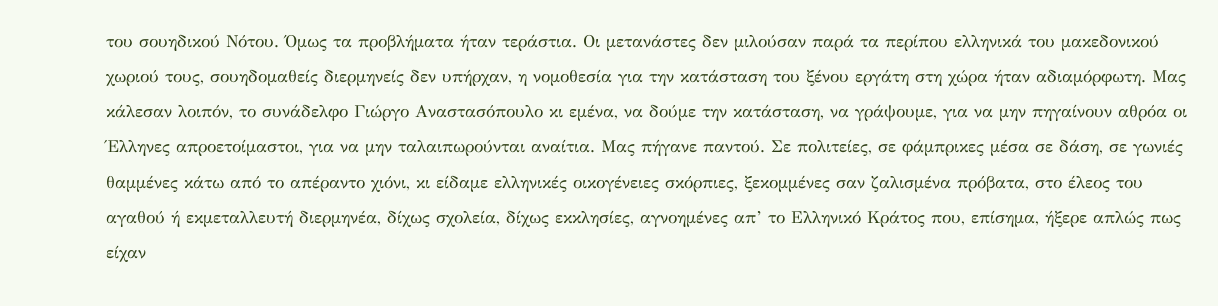του σουηδικού Νότου. Όμως τα προβλήματα ήταν τεράστια. Οι μετανάστες δεν μιλούσαν παρά τα περίπου ελληνικά του μακεδονικού χωριού τους, σουηδομαθείς διερμηνείς δεν υπήρχαν, η νομοθεσία για την κατάσταση του ξένου εργάτη στη χώρα ήταν αδιαμόρφωτη. Μας κάλεσαν λοιπόν, το συνάδελφο Γιώργο Αναστασόπουλο κι εμένα, να δούμε την κατάσταση, να γράψουμε, για να μην πηγαίνουν αθρόα οι Έλληνες απροετοίμαστοι, για να μην ταλαιπωρούνται αναίτια. Μας πήγανε παντού. Σε πολιτείες, σε φάμπρικες μέσα σε δάση, σε γωνιές θαμμένες κάτω από το απέραντο χιόνι, κι είδαμε ελληνικές οικογένειες σκόρπιες, ξεκομμένες σαν ζαλισμένα πρόβατα, στο έλεος του αγαθού ή εκμεταλλευτή διερμηνέα, δίχως σχολεία, δίχως εκκλησίες, αγνοημένες απ’ το Ελληνικό Κράτος που, επίσημα, ήξερε απλώς πως είχαν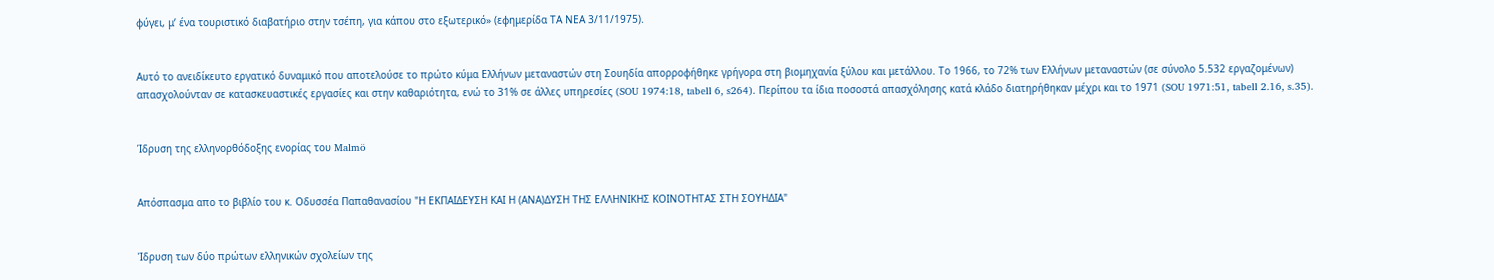φύγει, μ’ ένα τουριστικό διαβατήριο στην τσέπη, για κάπου στο εξωτερικό» (εφημερίδα ΤΑ ΝΕΑ 3/11/1975).


Αυτό το ανειδίκευτο εργατικό δυναμικό που αποτελούσε το πρώτο κύμα Ελλήνων μεταναστών στη Σουηδία απορροφήθηκε γρήγορα στη βιομηχανία ξύλου και μετάλλου. Το 1966, το 72% των Ελλήνων μεταναστών (σε σύνολο 5.532 εργαζομένων) απασχολούνταν σε κατασκευαστικές εργασίες και στην καθαριότητα, ενώ το 31% σε άλλες υπηρεσίες (SOU 1974:18, tabell 6, s264). Περίπου τα ίδια ποσοστά απασχόλησης κατά κλάδο διατηρήθηκαν μέχρι και το 1971 (SOU 1971:51, tabell 2.16, s.35).


Ίδρυση της ελληνορθόδοξης ενορίας του Malmö


Απόσπασμα απο το βιβλίο του κ. Οδυσσέα Παπαθανασίου "Η ΕΚΠΑΙΔΕΥΣΗ ΚΑΙ Η (ΑΝΑ)ΔΥΣΗ ΤΗΣ ΕΛΛΗΝΙΚΗΣ ΚΟΙΝΟΤΗΤΑΣ ΣΤΗ ΣΟΥΗΔΙΑ"


Ίδρυση των δύο πρώτων ελληνικών σχολείων της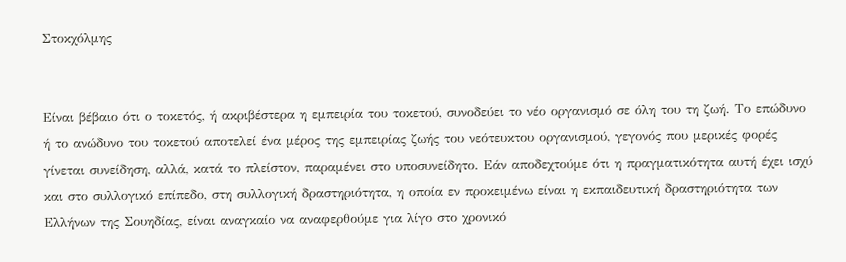Στοκχόλμης


Είναι βέβαιο ότι ο τοκετός, ή ακριβέστερα η εμπειρία του τοκετού, συνοδεύει το νέο οργανισμό σε όλη του τη ζωή. Το επώδυνο ή το ανώδυνο του τοκετού αποτελεί ένα μέρος της εμπειρίας ζωής του νεότευκτου οργανισμού, γεγονός που μερικές φορές γίνεται συνείδηση, αλλά, κατά το πλείστον, παραμένει στο υποσυνείδητο. Εάν αποδεχτούμε ότι η πραγματικότητα αυτή έχει ισχύ και στο συλλογικό επίπεδο, στη συλλογική δραστηριότητα, η οποία εν προκειμένω είναι η εκπαιδευτική δραστηριότητα των Ελλήνων της Σουηδίας, είναι αναγκαίο να αναφερθούμε για λίγο στο χρονικό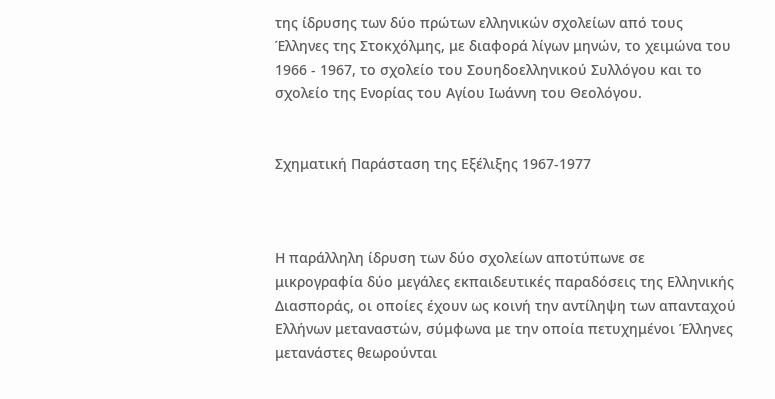της ίδρυσης των δύο πρώτων ελληνικών σχολείων από τους Έλληνες της Στοκχόλμης, με διαφορά λίγων μηνών, το χειμώνα του 1966 - 1967, το σχολείο του Σουηδοελληνικού Συλλόγου και το σχολείο της Ενορίας του Αγίου Ιωάννη του Θεολόγου.


Σχηματική Παράσταση της Εξέλιξης 1967-1977



Η παράλληλη ίδρυση των δύο σχολείων αποτύπωνε σε μικρογραφία δύο μεγάλες εκπαιδευτικές παραδόσεις της Ελληνικής Διασποράς, οι οποίες έχουν ως κοινή την αντίληψη των απανταχού Ελλήνων μεταναστών, σύμφωνα με την οποία πετυχημένοι Έλληνες μετανάστες θεωρούνται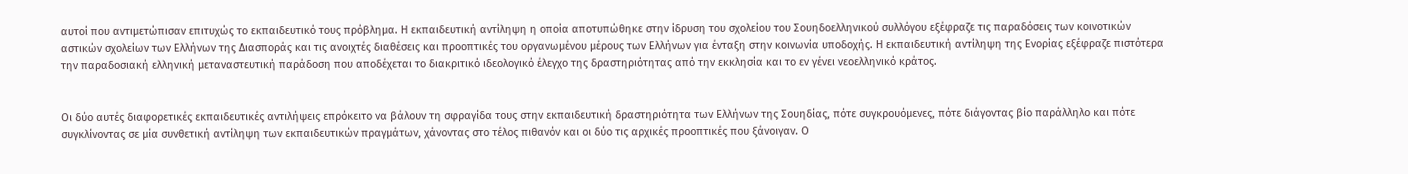αυτοί που αντιμετώπισαν επιτυχώς το εκπαιδευτικό τους πρόβλημα. Η εκπαιδευτική αντίληψη η οποία αποτυπώθηκε στην ίδρυση του σχολείου του Σουηδοελληνικού συλλόγου εξέφραζε τις παραδόσεις των κοινοτικών αστικών σχολείων των Ελλήνων της Διασποράς και τις ανοιχτές διαθέσεις και προοπτικές του οργανωμένου μέρους των Ελλήνων για ένταξη στην κοινωνία υποδοχής. Η εκπαιδευτική αντίληψη της Ενορίας εξέφραζε πιστότερα την παραδοσιακή ελληνική μεταναστευτική παράδοση που αποδέχεται το διακριτικό ιδεολογικό έλεγχο της δραστηριότητας από την εκκλησία και το εν γένει νεοελληνικό κράτος.


Οι δύο αυτές διαφορετικές εκπαιδευτικές αντιλήψεις επρόκειτο να βάλουν τη σφραγίδα τους στην εκπαιδευτική δραστηριότητα των Ελλήνων της Σουηδίας, πότε συγκρουόμενες, πότε διάγοντας βίο παράλληλο και πότε συγκλίνοντας σε μία συνθετική αντίληψη των εκπαιδευτικών πραγμάτων, χάνοντας στο τέλος πιθανόν και οι δύο τις αρχικές προοπτικές που ξάνοιγαν. Ο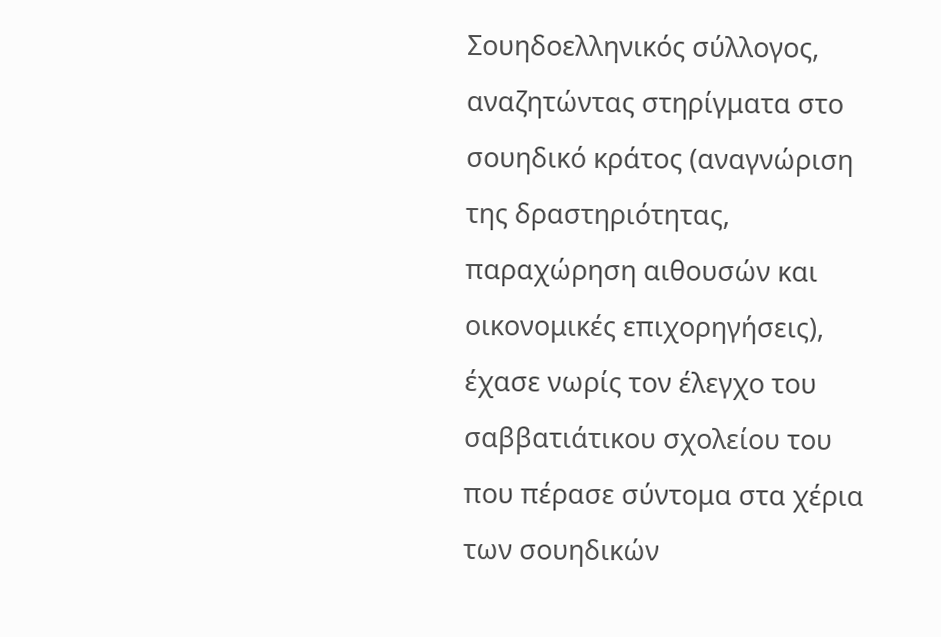Σουηδοελληνικός σύλλογος, αναζητώντας στηρίγματα στο σουηδικό κράτος (αναγνώριση της δραστηριότητας, παραχώρηση αιθουσών και οικονομικές επιχορηγήσεις), έχασε νωρίς τον έλεγχο του σαββατιάτικου σχολείου του που πέρασε σύντομα στα χέρια των σουηδικών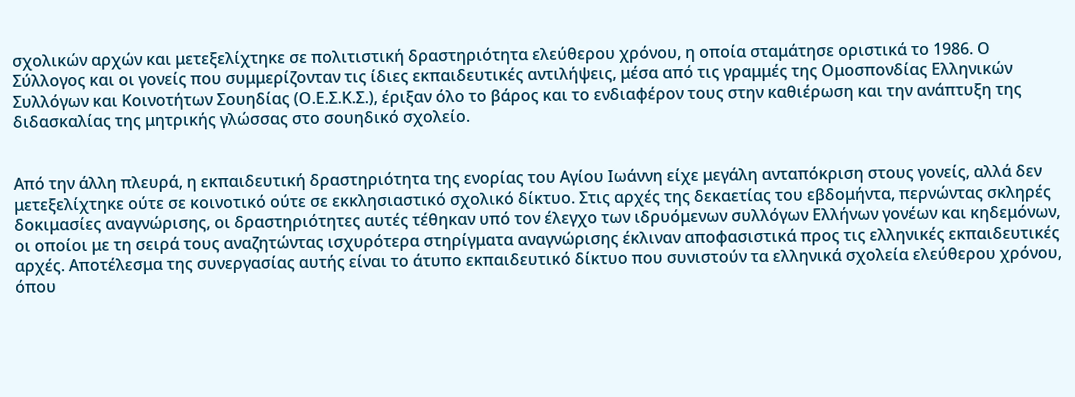σχολικών αρχών και μετεξελίχτηκε σε πολιτιστική δραστηριότητα ελεύθερου χρόνου, η οποία σταμάτησε οριστικά το 1986. Ο Σύλλογος και οι γονείς που συμμερίζονταν τις ίδιες εκπαιδευτικές αντιλήψεις, μέσα από τις γραμμές της Ομοσπονδίας Ελληνικών Συλλόγων και Κοινοτήτων Σουηδίας (Ο.Ε.Σ.Κ.Σ.), έριξαν όλο το βάρος και το ενδιαφέρον τους στην καθιέρωση και την ανάπτυξη της διδασκαλίας της μητρικής γλώσσας στο σουηδικό σχολείο.


Από την άλλη πλευρά, η εκπαιδευτική δραστηριότητα της ενορίας του Αγίου Ιωάννη είχε μεγάλη ανταπόκριση στους γονείς, αλλά δεν μετεξελίχτηκε ούτε σε κοινοτικό ούτε σε εκκλησιαστικό σχολικό δίκτυο. Στις αρχές της δεκαετίας του εβδομήντα, περνώντας σκληρές δοκιμασίες αναγνώρισης, οι δραστηριότητες αυτές τέθηκαν υπό τον έλεγχο των ιδρυόμενων συλλόγων Ελλήνων γονέων και κηδεμόνων, οι οποίοι με τη σειρά τους αναζητώντας ισχυρότερα στηρίγματα αναγνώρισης έκλιναν αποφασιστικά προς τις ελληνικές εκπαιδευτικές αρχές. Αποτέλεσμα της συνεργασίας αυτής είναι το άτυπο εκπαιδευτικό δίκτυο που συνιστούν τα ελληνικά σχολεία ελεύθερου χρόνου, όπου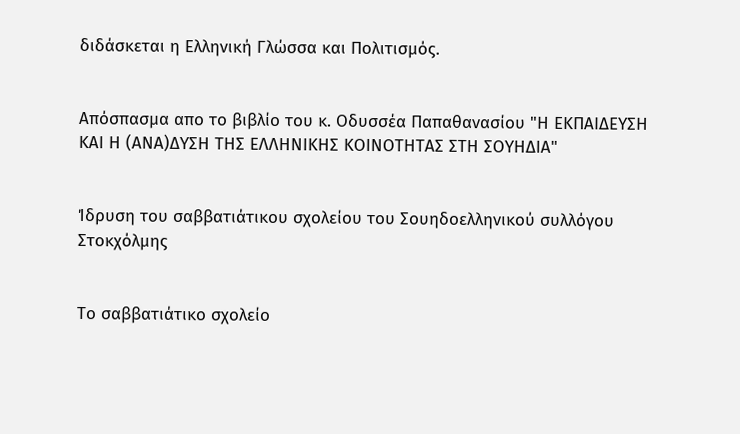διδάσκεται η Ελληνική Γλώσσα και Πολιτισμός.


Απόσπασμα απο το βιβλίο του κ. Οδυσσέα Παπαθανασίου "Η ΕΚΠΑΙΔΕΥΣΗ ΚΑΙ Η (ΑΝΑ)ΔΥΣΗ ΤΗΣ ΕΛΛΗΝΙΚΗΣ ΚΟΙΝΟΤΗΤΑΣ ΣΤΗ ΣΟΥΗΔΙΑ"


Ίδρυση του σαββατιάτικου σχολείου του Σουηδοελληνικού συλλόγου Στοκχόλμης


Το σαββατιάτικο σχολείο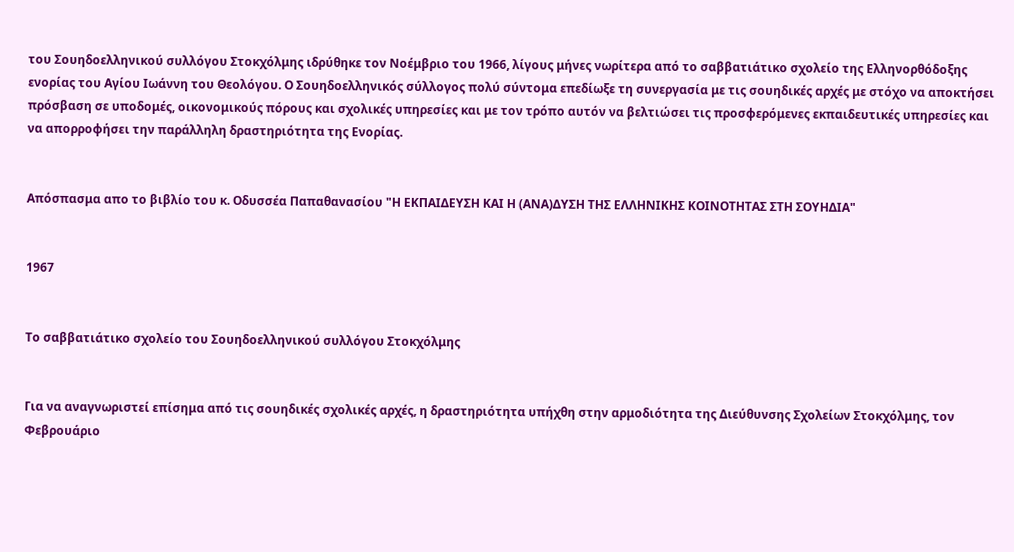του Σουηδοελληνικού συλλόγου Στοκχόλμης ιδρύθηκε τον Νοέμβριο του 1966, λίγους μήνες νωρίτερα από το σαββατιάτικο σχολείο της Ελληνορθόδοξης ενορίας του Αγίου Ιωάννη του Θεολόγου. Ο Σουηδοελληνικός σύλλογος πολύ σύντομα επεδίωξε τη συνεργασία με τις σουηδικές αρχές με στόχο να αποκτήσει πρόσβαση σε υποδομές, οικονομικούς πόρους και σχολικές υπηρεσίες και με τον τρόπο αυτόν να βελτιώσει τις προσφερόμενες εκπαιδευτικές υπηρεσίες και να απορροφήσει την παράλληλη δραστηριότητα της Ενορίας.


Απόσπασμα απο το βιβλίο του κ. Οδυσσέα Παπαθανασίου "Η ΕΚΠΑΙΔΕΥΣΗ ΚΑΙ Η (ΑΝΑ)ΔΥΣΗ ΤΗΣ ΕΛΛΗΝΙΚΗΣ ΚΟΙΝΟΤΗΤΑΣ ΣΤΗ ΣΟΥΗΔΙΑ"


1967


Το σαββατιάτικο σχολείο του Σουηδοελληνικού συλλόγου Στοκχόλμης


Για να αναγνωριστεί επίσημα από τις σουηδικές σχολικές αρχές, η δραστηριότητα υπήχθη στην αρμοδιότητα της Διεύθυνσης Σχολείων Στοκχόλμης, τον Φεβρουάριο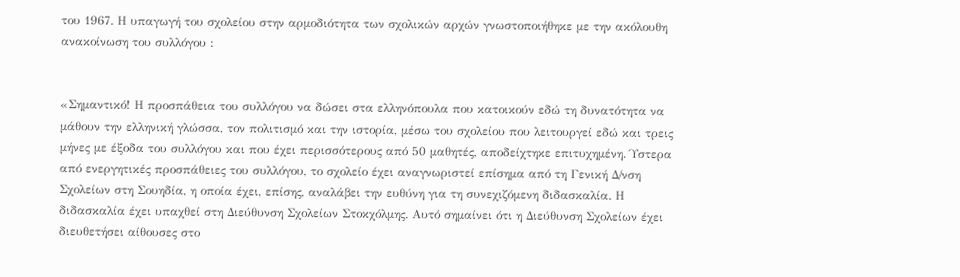του 1967. Η υπαγωγή του σχολείου στην αρμοδιότητα των σχολικών αρχών γνωστοποιήθηκε με την ακόλουθη ανακοίνωση του συλλόγου :


«Σημαντικό! Η προσπάθεια του συλλόγου να δώσει στα ελληνόπουλα που κατοικούν εδώ τη δυνατότητα να μάθουν την ελληνική γλώσσα, τον πολιτισμό και την ιστορία, μέσω του σχολείου που λειτουργεί εδώ και τρεις μήνες με έξοδα του συλλόγου και που έχει περισσότερους από 50 μαθητές, αποδείχτηκε επιτυχημένη. Ύστερα από ενεργητικές προσπάθειες του συλλόγου, το σχολείο έχει αναγνωριστεί επίσημα από τη Γενική Δ/νση Σχολείων στη Σουηδία, η οποία έχει, επίσης, αναλάβει την ευθύνη για τη συνεχιζόμενη διδασκαλία. Η διδασκαλία έχει υπαχθεί στη Διεύθυνση Σχολείων Στοκχόλμης. Αυτό σημαίνει ότι η Διεύθυνση Σχολείων έχει διευθετήσει αίθουσες στο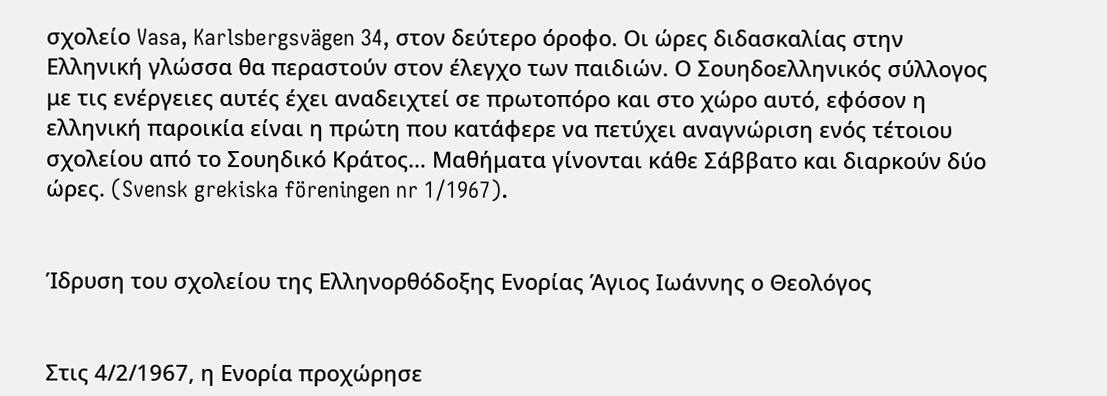σχολείο Vasa, Karlsbergsvägen 34, στον δεύτερο όροφο. Οι ώρες διδασκαλίας στην Ελληνική γλώσσα θα περαστούν στον έλεγχο των παιδιών. Ο Σουηδοελληνικός σύλλογος με τις ενέργειες αυτές έχει αναδειχτεί σε πρωτοπόρο και στο χώρο αυτό, εφόσον η ελληνική παροικία είναι η πρώτη που κατάφερε να πετύχει αναγνώριση ενός τέτοιου σχολείου από το Σουηδικό Κράτος… Μαθήματα γίνονται κάθε Σάββατο και διαρκούν δύο ώρες. (Svensk grekiska föreningen nr 1/1967).


Ίδρυση του σχολείου της Ελληνορθόδοξης Ενορίας Άγιος Ιωάννης ο Θεολόγος


Στις 4/2/1967, η Ενορία προχώρησε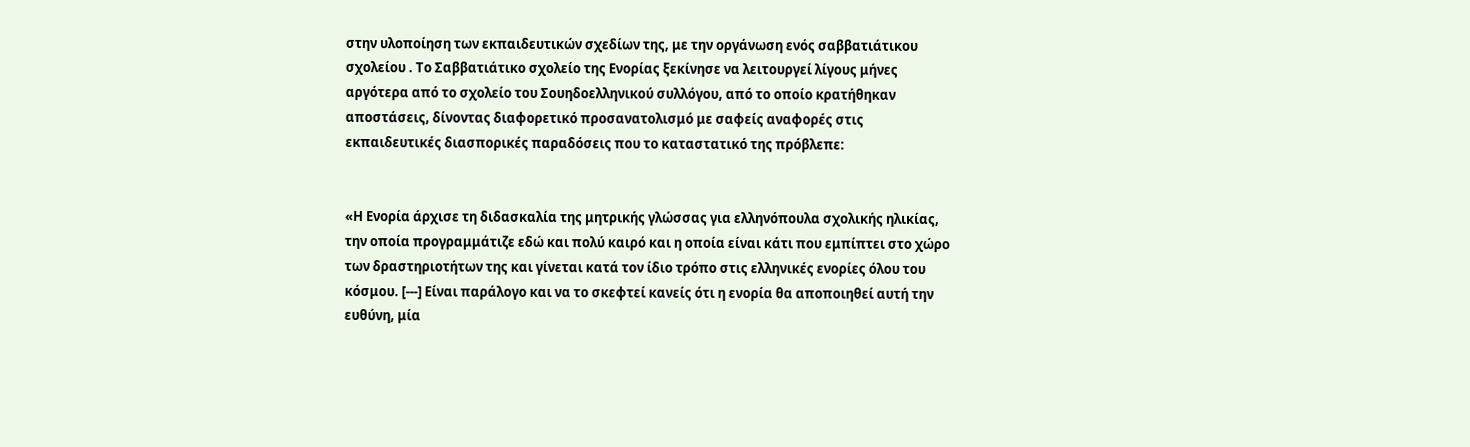στην υλοποίηση των εκπαιδευτικών σχεδίων της, με την οργάνωση ενός σαββατιάτικου σχολείου . Το Σαββατιάτικο σχολείο της Ενορίας ξεκίνησε να λειτουργεί λίγους μήνες αργότερα από το σχολείο του Σουηδοελληνικού συλλόγου, από το οποίο κρατήθηκαν αποστάσεις, δίνοντας διαφορετικό προσανατολισμό με σαφείς αναφορές στις εκπαιδευτικές διασπορικές παραδόσεις που το καταστατικό της πρόβλεπε:


«Η Ενορία άρχισε τη διδασκαλία της μητρικής γλώσσας για ελληνόπουλα σχολικής ηλικίας, την οποία προγραμμάτιζε εδώ και πολύ καιρό και η οποία είναι κάτι που εμπίπτει στο χώρο των δραστηριοτήτων της και γίνεται κατά τον ίδιο τρόπο στις ελληνικές ενορίες όλου του κόσμου. [---] Είναι παράλογο και να το σκεφτεί κανείς ότι η ενορία θα αποποιηθεί αυτή την ευθύνη, μία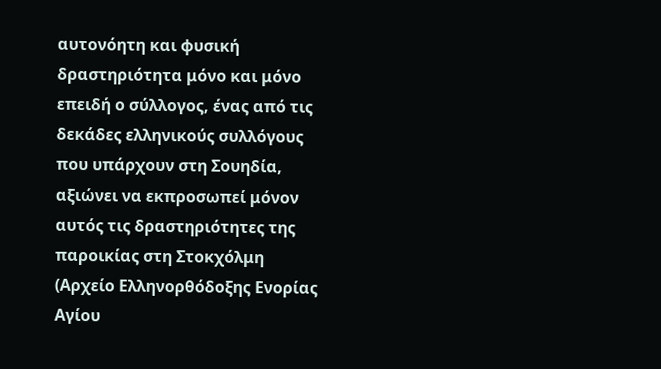αυτονόητη και φυσική δραστηριότητα μόνο και μόνο επειδή ο σύλλογος, ένας από τις δεκάδες ελληνικούς συλλόγους που υπάρχουν στη Σουηδία, αξιώνει να εκπροσωπεί μόνον αυτός τις δραστηριότητες της παροικίας στη Στοκχόλμη (Αρχείο Ελληνορθόδοξης Ενορίας Αγίου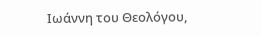Ιωάννη του Θεολόγου,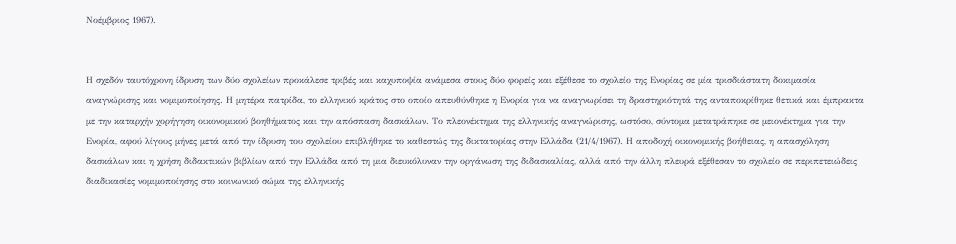Νοέμβριος 1967).


Η σχεδόν ταυτόχρονη ίδρυση των δύο σχολείων προκάλεσε τριβές και καχυποψία ανάμεσα στους δύο φορείς και εξέθεσε το σχολείο της Ενορίας σε μία τρισδιάστατη δοκιμασία αναγνώρισης και νομιμοποίησης. Η μητέρα πατρίδα, το ελληνικό κράτος στο οποίο απευθύνθηκε η Ενορία για να αναγνωρίσει τη δραστηριότητά της ανταποκρίθηκε θετικά και έμπρακτα με την καταρχήν χορήγηση οικονομικού βοηθήματος και την απόσπαση δασκάλων. Το πλεονέκτημα της ελληνικής αναγνώρισης, ωστόσο, σύντομα μετατράπηκε σε μειονέκτημα για την Ενορία, αφού λίγους μήνες μετά από την ίδρυση του σχολείου επιβλήθηκε το καθεστώς της δικτατορίας στην Ελλάδα (21/4/1967). Η αποδοχή οικονομικής βοήθειας, η απασχόληση δασκάλων και η χρήση διδακτικών βιβλίων από την Ελλάδα από τη μια διευκόλυναν την οργάνωση της διδασκαλίας, αλλά από την άλλη πλευρά εξέθεσαν το σχολείο σε περιπετειώδεις διαδικασίες νομιμοποίησης στο κοινωνικό σώμα της ελληνικής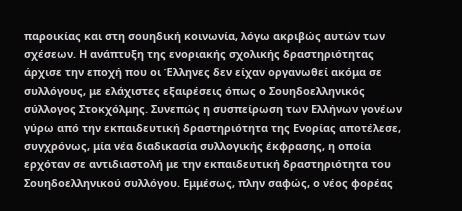παροικίας και στη σουηδική κοινωνία, λόγω ακριβώς αυτών των σχέσεων. Η ανάπτυξη της ενοριακής σχολικής δραστηριότητας άρχισε την εποχή που οι Έλληνες δεν είχαν οργανωθεί ακόμα σε συλλόγους, με ελάχιστες εξαιρέσεις όπως ο Σουηδοελληνικός σύλλογος Στοκχόλμης. Συνεπώς η συσπείρωση των Ελλήνων γονέων γύρω από την εκπαιδευτική δραστηριότητα της Ενορίας αποτέλεσε, συγχρόνως, μία νέα διαδικασία συλλογικής έκφρασης, η οποία ερχόταν σε αντιδιαστολή με την εκπαιδευτική δραστηριότητα του Σουηδοελληνικού συλλόγου. Εμμέσως, πλην σαφώς, ο νέος φορέας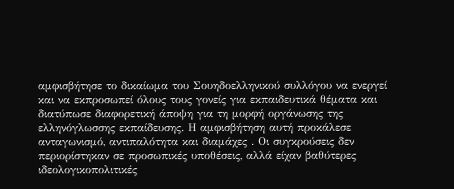αμφισβήτησε το δικαίωμα του Σουηδοελληνικού συλλόγου να ενεργεί και να εκπροσωπεί όλους τους γονείς για εκπαιδευτικά θέματα και διατύπωσε διαφορετική άποψη για τη μορφή οργάνωσης της ελληνόγλωσσης εκπαίδευσης. Η αμφισβήτηση αυτή προκάλεσε ανταγωνισμό, αντιπαλότητα και διαμάχες . Οι συγκρούσεις δεν περιορίστηκαν σε προσωπικές υποθέσεις, αλλά είχαν βαθύτερες ιδεολογικοπολιτικές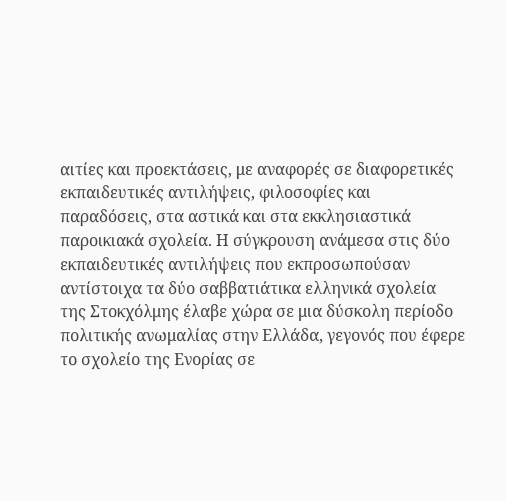αιτίες και προεκτάσεις, με αναφορές σε διαφορετικές εκπαιδευτικές αντιλήψεις, φιλοσοφίες και παραδόσεις, στα αστικά και στα εκκλησιαστικά παροικιακά σχολεία. Η σύγκρουση ανάμεσα στις δύο εκπαιδευτικές αντιλήψεις που εκπροσωπούσαν αντίστοιχα τα δύο σαββατιάτικα ελληνικά σχολεία της Στοκχόλμης έλαβε χώρα σε μια δύσκολη περίοδο πολιτικής ανωμαλίας στην Ελλάδα, γεγονός που έφερε το σχολείο της Ενορίας σε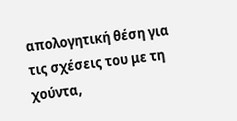απολογητική θέση για τις σχέσεις του με τη χούντα,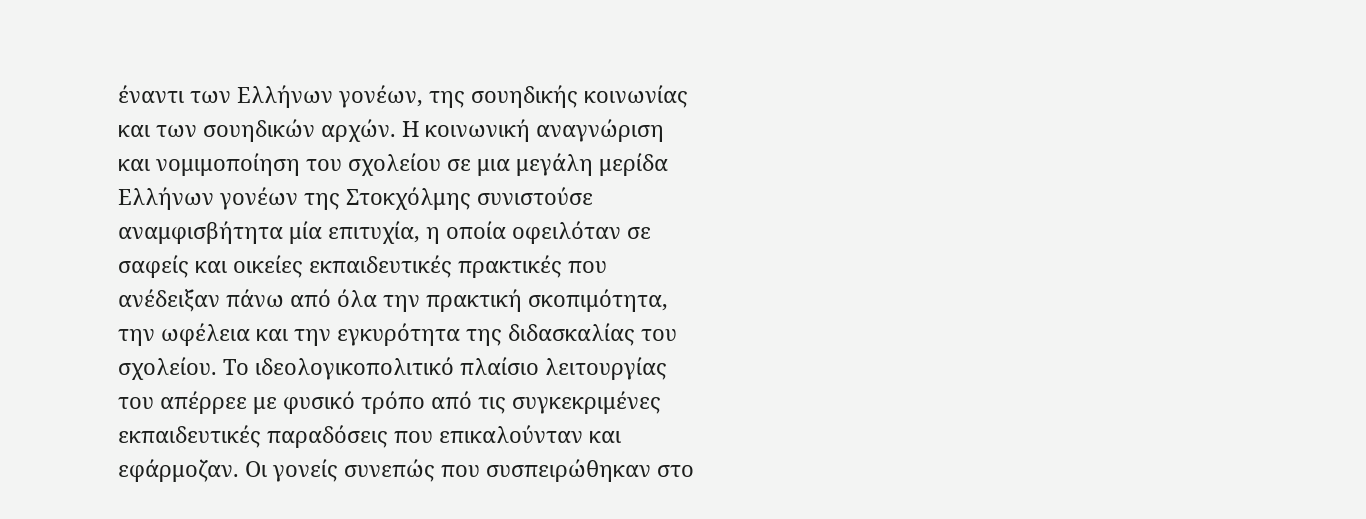έναντι των Ελλήνων γονέων, της σουηδικής κοινωνίας και των σουηδικών αρχών. Η κοινωνική αναγνώριση και νομιμοποίηση του σχολείου σε μια μεγάλη μερίδα Ελλήνων γονέων της Στοκχόλμης συνιστούσε αναμφισβήτητα μία επιτυχία, η οποία οφειλόταν σε σαφείς και οικείες εκπαιδευτικές πρακτικές που ανέδειξαν πάνω από όλα την πρακτική σκοπιμότητα, την ωφέλεια και την εγκυρότητα της διδασκαλίας του σχολείου. Το ιδεολογικοπολιτικό πλαίσιο λειτουργίας του απέρρεε με φυσικό τρόπο από τις συγκεκριμένες εκπαιδευτικές παραδόσεις που επικαλούνταν και εφάρμοζαν. Οι γονείς συνεπώς που συσπειρώθηκαν στο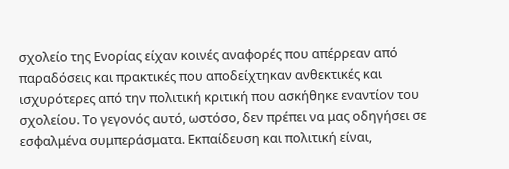σχολείο της Ενορίας είχαν κοινές αναφορές που απέρρεαν από παραδόσεις και πρακτικές που αποδείχτηκαν ανθεκτικές και ισχυρότερες από την πολιτική κριτική που ασκήθηκε εναντίον του σχολείου. Το γεγονός αυτό, ωστόσο, δεν πρέπει να μας οδηγήσει σε εσφαλμένα συμπεράσματα. Εκπαίδευση και πολιτική είναι,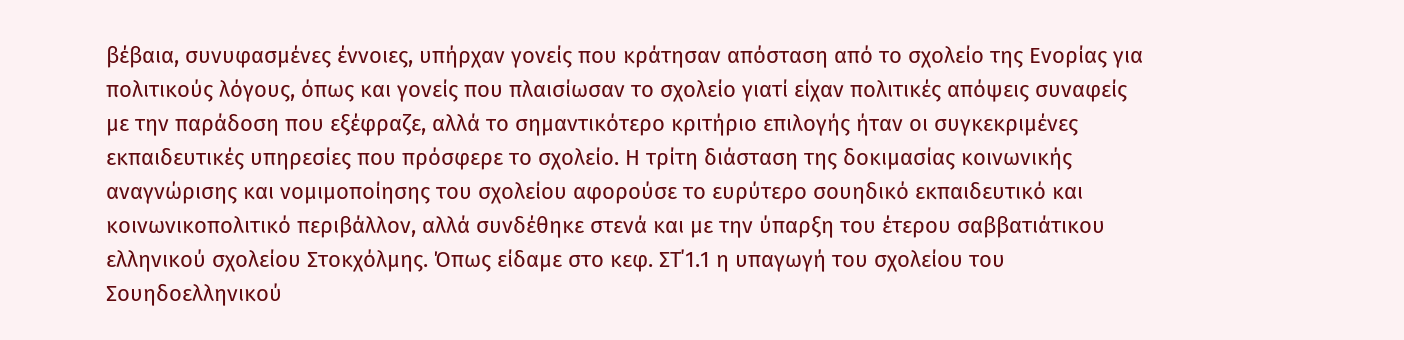βέβαια, συνυφασμένες έννοιες, υπήρχαν γονείς που κράτησαν απόσταση από το σχολείο της Ενορίας για πολιτικούς λόγους, όπως και γονείς που πλαισίωσαν το σχολείο γιατί είχαν πολιτικές απόψεις συναφείς με την παράδοση που εξέφραζε, αλλά το σημαντικότερο κριτήριο επιλογής ήταν οι συγκεκριμένες εκπαιδευτικές υπηρεσίες που πρόσφερε το σχολείο. Η τρίτη διάσταση της δοκιμασίας κοινωνικής αναγνώρισης και νομιμοποίησης του σχολείου αφορούσε το ευρύτερο σουηδικό εκπαιδευτικό και κοινωνικοπολιτικό περιβάλλον, αλλά συνδέθηκε στενά και με την ύπαρξη του έτερου σαββατιάτικου ελληνικού σχολείου Στοκχόλμης. Όπως είδαμε στο κεφ. ΣΤ΄1.1 η υπαγωγή του σχολείου του Σουηδοελληνικού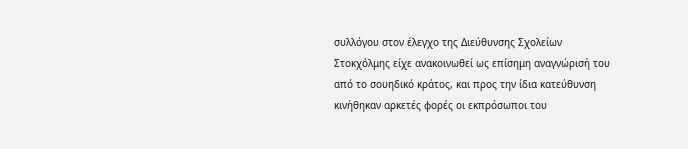συλλόγου στον έλεγχο της Διεύθυνσης Σχολείων Στοκχόλμης είχε ανακοινωθεί ως επίσημη αναγνώρισή του από το σουηδικό κράτος, και προς την ίδια κατεύθυνση κινήθηκαν αρκετές φορές οι εκπρόσωποι του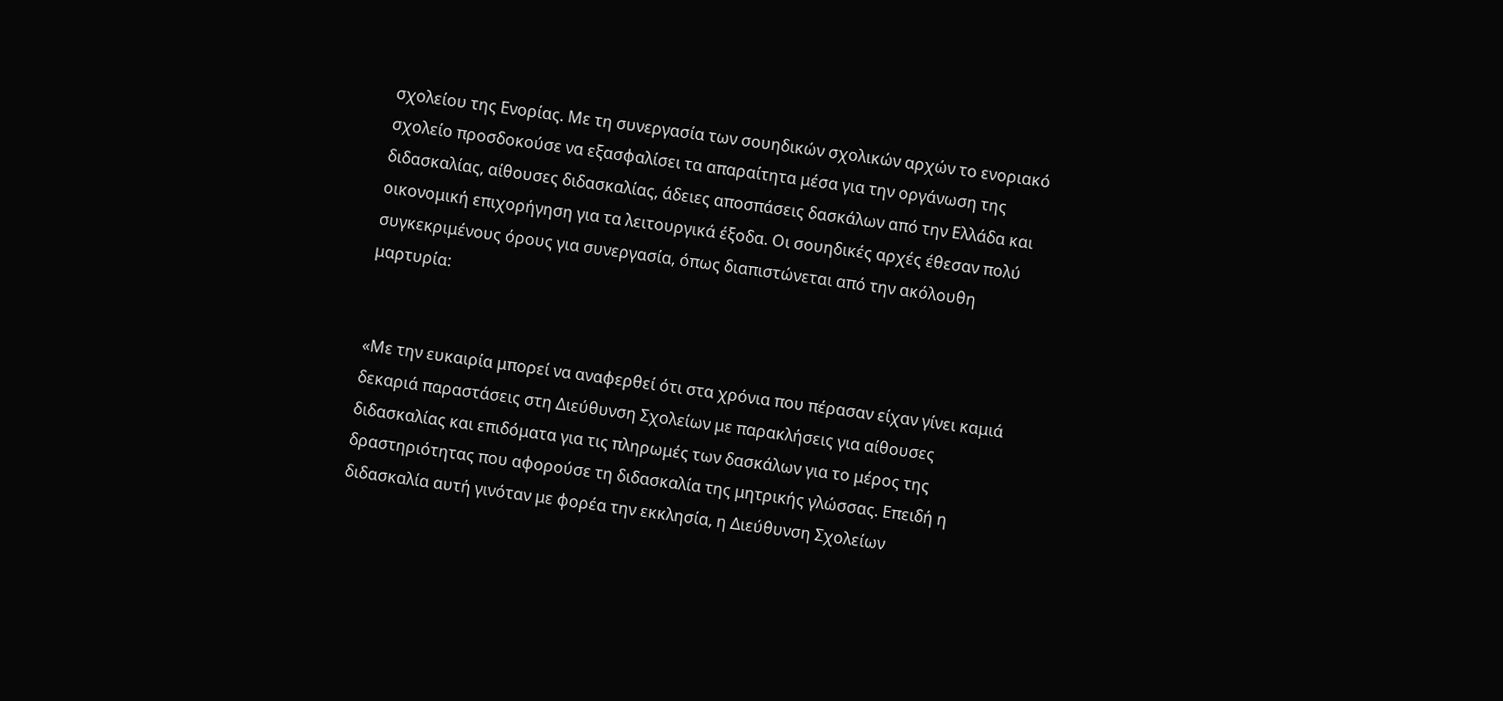σχολείου της Ενορίας. Με τη συνεργασία των σουηδικών σχολικών αρχών το ενοριακό σχολείο προσδοκούσε να εξασφαλίσει τα απαραίτητα μέσα για την οργάνωση της διδασκαλίας, αίθουσες διδασκαλίας, άδειες αποσπάσεις δασκάλων από την Ελλάδα και οικονομική επιχορήγηση για τα λειτουργικά έξοδα. Οι σουηδικές αρχές έθεσαν πολύ συγκεκριμένους όρους για συνεργασία, όπως διαπιστώνεται από την ακόλουθη μαρτυρία:


«Με την ευκαιρία μπορεί να αναφερθεί ότι στα χρόνια που πέρασαν είχαν γίνει καμιά δεκαριά παραστάσεις στη Διεύθυνση Σχολείων με παρακλήσεις για αίθουσες διδασκαλίας και επιδόματα για τις πληρωμές των δασκάλων για το μέρος της δραστηριότητας που αφορούσε τη διδασκαλία της μητρικής γλώσσας. Επειδή η διδασκαλία αυτή γινόταν με φορέα την εκκλησία, η Διεύθυνση Σχολείων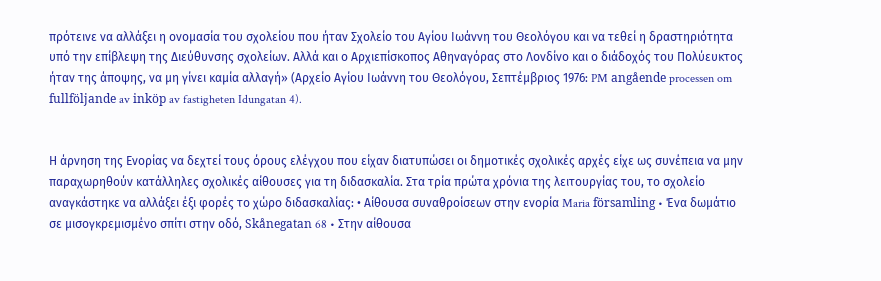πρότεινε να αλλάξει η ονομασία του σχολείου που ήταν Σχολείο του Αγίου Ιωάννη του Θεολόγου και να τεθεί η δραστηριότητα υπό την επίβλεψη της Διεύθυνσης σχολείων. Αλλά και ο Αρχιεπίσκοπος Αθηναγόρας στο Λονδίνο και ο διάδοχός του Πολύευκτος ήταν της άποψης, να μη γίνει καμία αλλαγή» (Αρχείο Αγίου Ιωάννη του Θεολόγου, Σεπτέμβριος 1976: PM angående processen om fullföljande av inköp av fastigheten Idungatan 4).


Η άρνηση της Ενορίας να δεχτεί τους όρους ελέγχου που είχαν διατυπώσει οι δημοτικές σχολικές αρχές είχε ως συνέπεια να μην παραχωρηθούν κατάλληλες σχολικές αίθουσες για τη διδασκαλία. Στα τρία πρώτα χρόνια της λειτουργίας του, το σχολείο αναγκάστηκε να αλλάξει έξι φορές το χώρο διδασκαλίας: • Αίθουσα συναθροίσεων στην ενορία Maria församling • Ένα δωμάτιο σε μισογκρεμισμένο σπίτι στην οδό, Skånegatan 68 • Στην αίθουσα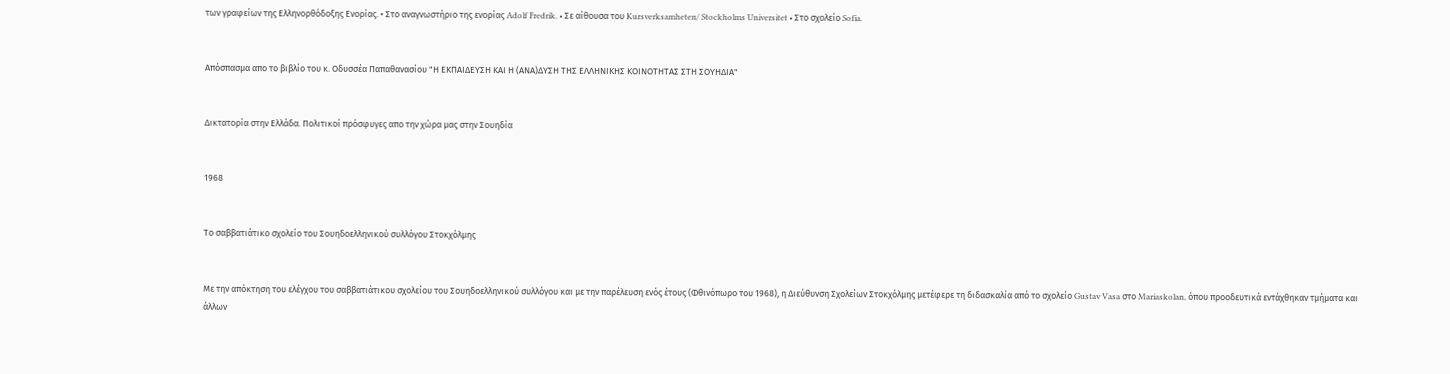των γραφείων της Ελληνορθόδοξης Ενορίας. • Στο αναγνωστήριο της ενορίας Adolf Fredrik. • Σε αίθουσα του Kursverksamheten/ Stockholms Universitet • Στο σχολείο Sofia.


Απόσπασμα απο το βιβλίο του κ. Οδυσσέα Παπαθανασίου "Η ΕΚΠΑΙΔΕΥΣΗ ΚΑΙ Η (ΑΝΑ)ΔΥΣΗ ΤΗΣ ΕΛΛΗΝΙΚΗΣ ΚΟΙΝΟΤΗΤΑΣ ΣΤΗ ΣΟΥΗΔΙΑ"


Δικτατορία στην Ελλάδα. Πολιτικοί πρόσφυγες απο την χώρα μας στην Σουηδία


1968


Το σαββατιάτικο σχολείο του Σουηδοελληνικού συλλόγου Στοκχόλμης


Με την απόκτηση του ελέγχου του σαββατιάτικου σχολείου του Σουηδοελληνικού συλλόγου και με την παρέλευση ενός έτους (Φθινόπωρο του 1968), η Διεύθυνση Σχολείων Στοκχόλμης μετέφερε τη διδασκαλία από το σχολείο Gustav Vasa στο Mariaskolan, όπου προοδευτικά εντάχθηκαν τμήματα και άλλων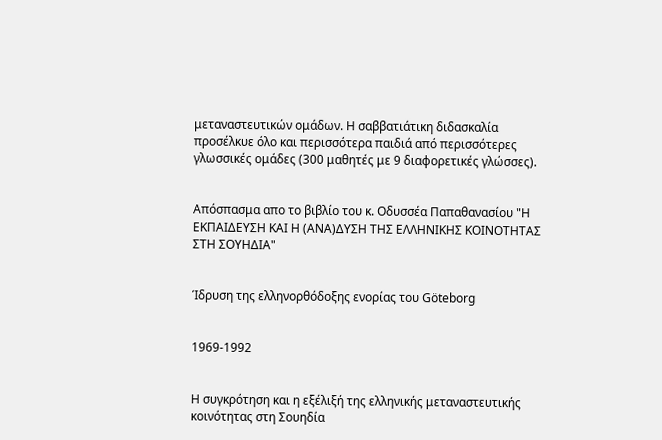μεταναστευτικών ομάδων. Η σαββατιάτικη διδασκαλία προσέλκυε όλο και περισσότερα παιδιά από περισσότερες γλωσσικές ομάδες (300 μαθητές με 9 διαφορετικές γλώσσες).


Απόσπασμα απο το βιβλίο του κ. Οδυσσέα Παπαθανασίου "Η ΕΚΠΑΙΔΕΥΣΗ ΚΑΙ Η (ΑΝΑ)ΔΥΣΗ ΤΗΣ ΕΛΛΗΝΙΚΗΣ ΚΟΙΝΟΤΗΤΑΣ ΣΤΗ ΣΟΥΗΔΙΑ"


Ίδρυση της ελληνορθόδοξης ενορίας του Göteborg


1969-1992


Η συγκρότηση και η εξέλιξή της ελληνικής μεταναστευτικής κοινότητας στη Σουηδία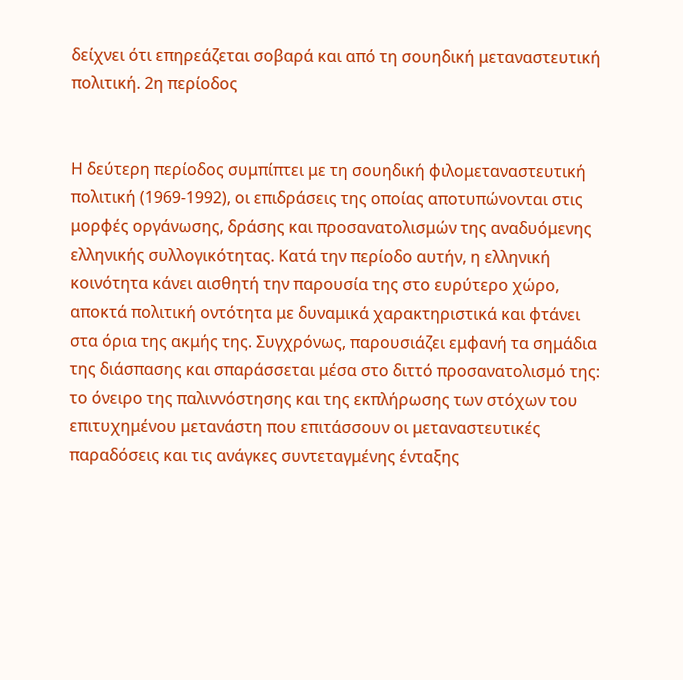δείχνει ότι επηρεάζεται σοβαρά και από τη σουηδική μεταναστευτική πολιτική. 2η περίοδος


Η δεύτερη περίοδος συμπίπτει με τη σουηδική φιλομεταναστευτική πολιτική (1969-1992), οι επιδράσεις της οποίας αποτυπώνονται στις μορφές οργάνωσης, δράσης και προσανατολισμών της αναδυόμενης ελληνικής συλλογικότητας. Κατά την περίοδο αυτήν, η ελληνική κοινότητα κάνει αισθητή την παρουσία της στο ευρύτερο χώρο, αποκτά πολιτική οντότητα με δυναμικά χαρακτηριστικά και φτάνει στα όρια της ακμής της. Συγχρόνως, παρουσιάζει εμφανή τα σημάδια της διάσπασης και σπαράσσεται μέσα στο διττό προσανατολισμό της: το όνειρο της παλιννόστησης και της εκπλήρωσης των στόχων του επιτυχημένου μετανάστη που επιτάσσουν οι μεταναστευτικές παραδόσεις και τις ανάγκες συντεταγμένης ένταξης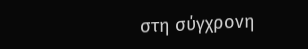στη σύγχρονη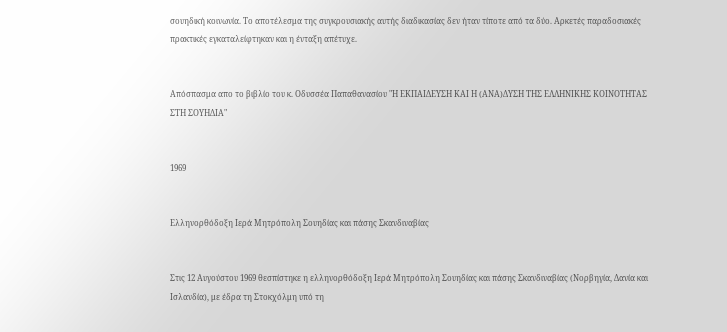σουηδική κοινωνία. Το αποτέλεσμα της συγκρουσιακής αυτής διαδικασίας δεν ήταν τίποτε από τα δύο. Αρκετές παραδοσιακές πρακτικές εγκαταλείφτηκαν και η ένταξη απέτυχε.


Απόσπασμα απο το βιβλίο του κ. Οδυσσέα Παπαθανασίου "Η ΕΚΠΑΙΔΕΥΣΗ ΚΑΙ Η (ΑΝΑ)ΔΥΣΗ ΤΗΣ ΕΛΛΗΝΙΚΗΣ ΚΟΙΝΟΤΗΤΑΣ ΣΤΗ ΣΟΥΗΔΙΑ"


1969


Ελληνορθόδοξη Ιερά Μητρόπολη Σουηδίας και πάσης Σκανδιναβίας


Στις 12 Αυγούστου 1969 θεσπίστηκε η ελληνορθόδοξη Ιερά Μητρόπολη Σουηδίας και πάσης Σκανδιναβίας (Νορβηγία, Δανία και Ισλανδία), με έδρα τη Στοκχόλμη υπό τη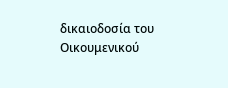δικαιοδοσία του Οικουμενικού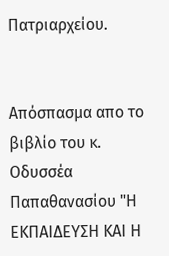Πατριαρχείου.


Απόσπασμα απο το βιβλίο του κ. Οδυσσέα Παπαθανασίου "Η ΕΚΠΑΙΔΕΥΣΗ ΚΑΙ Η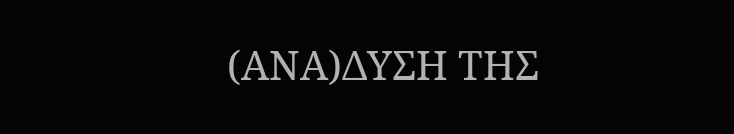(ΑΝΑ)ΔΥΣΗ ΤΗΣ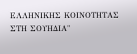ΕΛΛΗΝΙΚΗΣ ΚΟΙΝΟΤΗΤΑΣ ΣΤΗ ΣΟΥΗΔΙΑ"